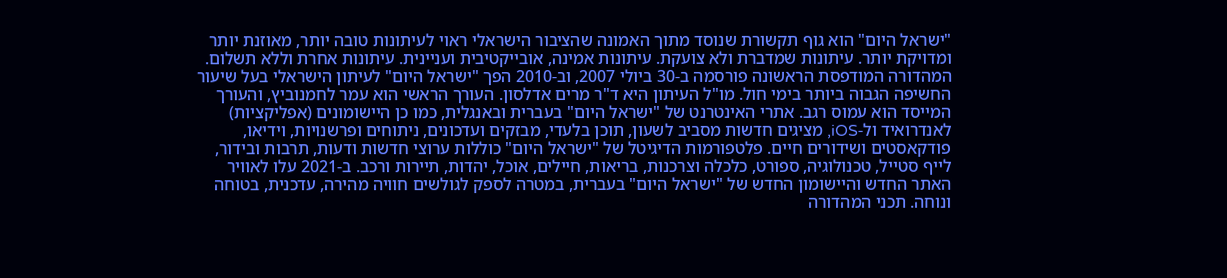"ישראל היום" הוא גוף תקשורת שנוסד מתוך האמונה שהציבור הישראלי ראוי לעיתונות טובה יותר, מאוזנת יותר ומדויקת יותר. עיתונות שמדברת ולא צועקת. עיתונות אמינה, אובייקטיבית ועניינית. עיתונות אחרת וללא תשלום. המהדורה המודפסת הראשונה פורסמה ב-30 ביולי 2007, וב-2010 הפך "ישראל היום" לעיתון הישראלי בעל שיעור החשיפה הגבוה ביותר בימי חול. מו"ל העיתון היא ד"ר מרים אדלסון. העורך הראשי הוא עמר לחמנוביץ, והעורך המייסד הוא עמוס רגב. אתרי האינטרנט של "ישראל היום" בעברית ובאנגלית, כמו כן היישומונים (אפליקציות) לאנדרואיד ול-iOS, מציגים חדשות מסביב לשעון, תוכן בלעדי, מבזקים ועדכונים, ניתוחים ופרשנויות, וידיאו, פודקאסטים ושידורים חיים. פלטפורמות הדיגיטל של "ישראל היום" כוללות ערוצי חדשות ודעות, תרבות ובידור, לייף סטייל, טכנולוגיה, ספורט, כלכלה וצרכנות, בריאות, חיילים, אוכל, יהדות, תיירות ורכב. ב-2021 עלו לאוויר האתר החדש והיישומון החדש של "ישראל היום" בעברית, במטרה לספק לגולשים חוויה מהירה, עדכנית, בטוחה ונוחה. תכני המהדורה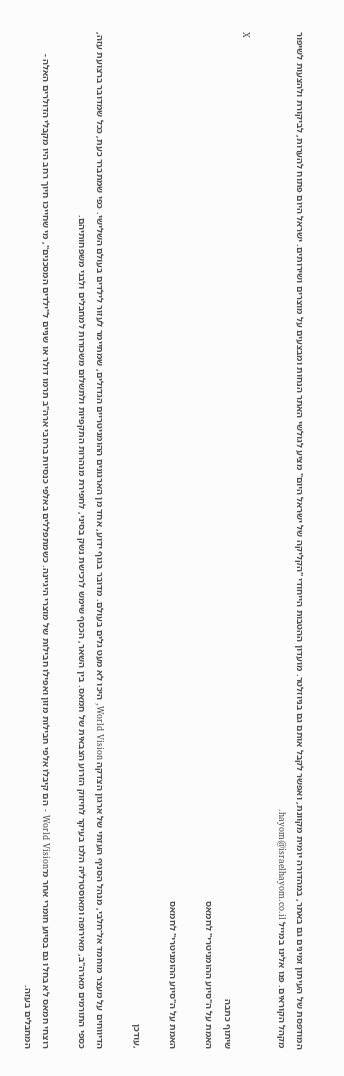המודפסת של העיתון זמינים גם באתר, במהדורה יומית מקוונת, ואפשר לקבל אותם גם בניוזלטר. מועדון ההטבות הייחודי "הקליקה של ישראל היום" מציע לגולשי האתר הנחות ומבצעים על מוצרים ושירותים. ישראל היום פתוח להערות, לביקורת ולהצעות לשיפור מקהל הקוראים. פנו אלינו במייל hayom@israelhayom.co.il.

X
שיתוף כתבה
האמת על ה"סיוע ההומניטרי" לחמאס

האמת על ה"סיוע ההומניטרי" לחמאס

,עודכן

הדיווחים על מעצר מוחמד אל־חלבי, מנהל הסניף העזתי של ארגון הצדקה World Vision, היכו לא מעט גלים בעולם. מדובר בגוף ידוע, אחד מן הארגונים ההומניטריים הגדולים, שמתיימר לעזור לילדים בעולם השלישי. כפי שמתברר כעת, ככל שמדובר ברצועת עזה, כספי התורמים מארה"ב, מאירופה ומאוסטרליה הלכו בעיקר לחיזוק הזרוע הצבאית של חמאס. בין השאר, הכסף שימש לרכישת נשק בסיני, לחפירת מנהרות התקפיות ולתשלום משכורות למחבלים ולבני משפחותיהם.

רוצחי חמאס לא בחלו גם בסיוע חומרי אחר מ־World Vision - הם קיבלו אלפי חבילות מזון ואפילו חבילות של מוצרי היגיינה. כשמתפללים באלפי כנסיות ברחבי ארה"ב תרמו דולר או שניים ל"ילדים המסכנים", מי שחייכו חיוך רחב היו מקבלי הדולרים האלה - המחבלים בעזה.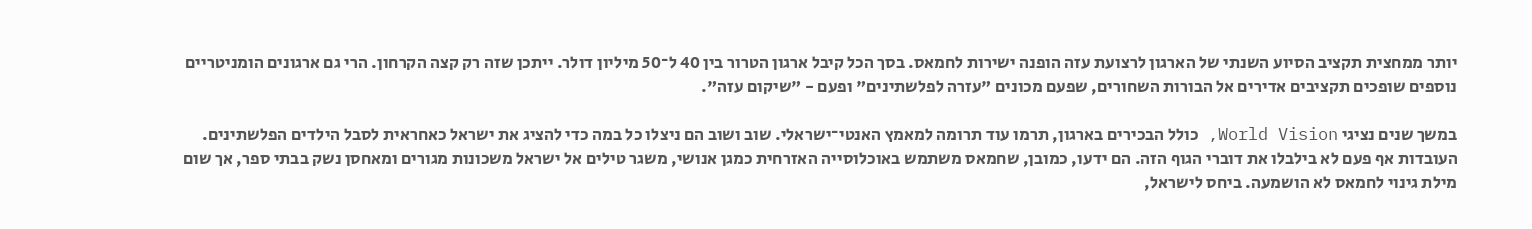יותר ממחצית תקציב הסיוע השנתי של הארגון לרצועת עזה הופנה ישירות לחמאס. בסך הכל קיבל ארגון הטרור בין 40 ל־50 מיליון דולר. ייתכן שזה רק קצה הקרחון. הרי גם ארגונים הומניטריים נוספים שופכים תקציבים אדירים אל הבורות השחורים, שפעם מכונים "עזרה לפלשתינים" ופעם - "שיקום עזה".

במשך שנים נציגי World Vision, כולל הבכירים בארגון, תרמו עוד תרומה למאמץ האנטי־ישראלי. שוב ושוב הם ניצלו כל במה כדי להציג את ישראל כאחראית לסבל הילדים הפלשתינים. העובדות אף פעם לא בילבלו את דוברי הגוף הזה. הם ידעו, כמובן, שחמאס משתמש באוכלוסייה האזרחית כמגן אנושי, משגר טילים אל ישראל משכונות מגורים ומאחסן נשק בבתי ספר, אך שום מילת גינוי לחמאס לא הושמעה. ביחס לישראל,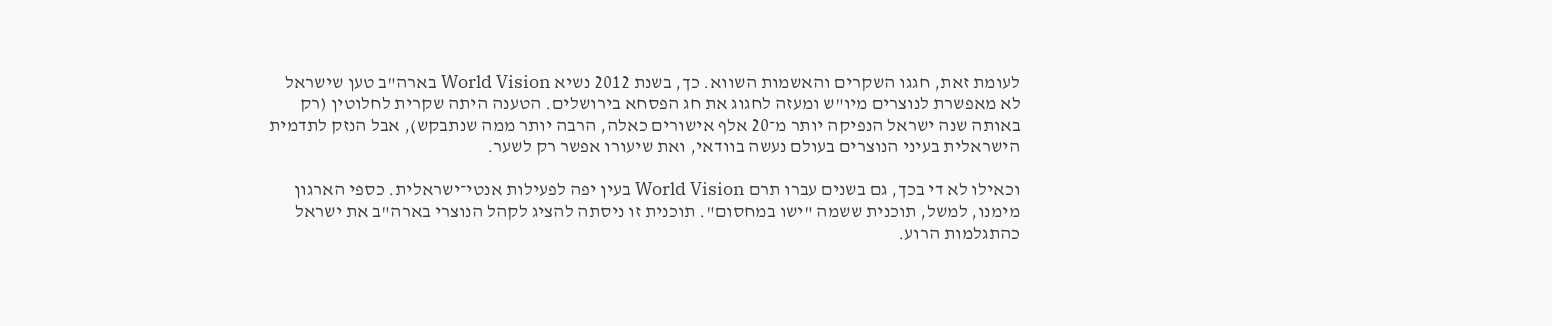לעומת זאת, חגגו השקרים והאשמות השווא. כך, בשנת 2012 נשיא World Vision בארה"ב טען שישראל לא מאפשרת לנוצרים מיו"ש ומעזה לחגוג את חג הפסחא בירושלים. הטענה היתה שקרית לחלוטין (רק באותה שנה ישראל הנפיקה יותר מ־20 אלף אישורים כאלה, הרבה יותר ממה שנתבקש), אבל הנזק לתדמית הישראלית בעיני הנוצרים בעולם נעשה בוודאי, ואת שיעורו אפשר רק לשער.

וכאילו לא די בכך, גם בשנים עברו תרם World Vision בעין יפה לפעילות אנטי־ישראלית. כספי הארגון מימנו, למשל, תוכנית ששמה "ישו במחסום". תוכנית זו ניסתה להציג לקהל הנוצרי בארה"ב את ישראל כהתגלמות הרוע.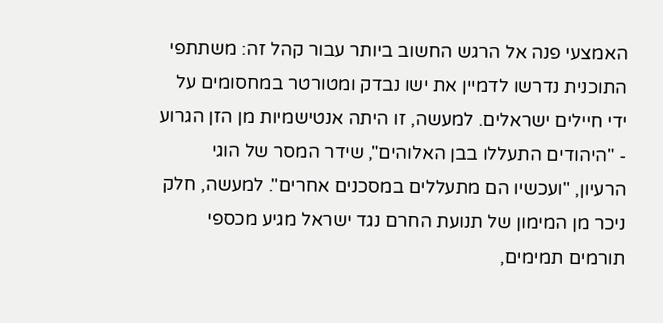האמצעי פנה אל הרגש החשוב ביותר עבור קהל זה: משתתפי התוכנית נדרשו לדמיין את ישו נבדק ומטורטר במחסומים על ידי חיילים ישראלים. למעשה, זו היתה אנטישמיות מן הזן הגרוע - "היהודים התעללו בבן האלוהים", שידר המסר של הוגי הרעיון, "ועכשיו הם מתעללים במסכנים אחרים". למעשה, חלק ניכר מן המימון של תנועת החרם נגד ישראל מגיע מכספי תורמים תמימים,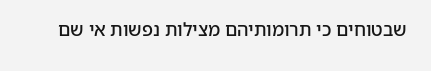שבטוחים כי תרומותיהם מצילות נפשות אי שם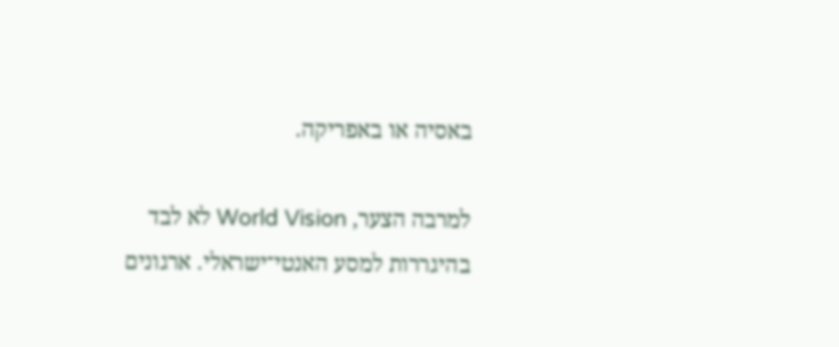באסיה או באפריקה.

למרבה הצער, World Vision לא לבד בהיגררות למסע האנטי־ישראלי. ארגונים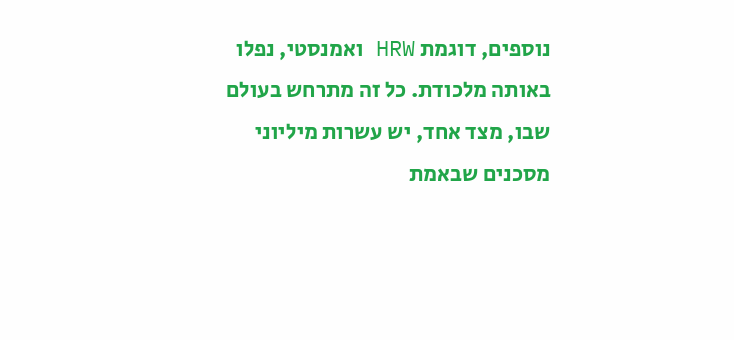נוספים, דוגמת HRW ואמנסטי, נפלו באותה מלכודת. כל זה מתרחש בעולם שבו, מצד אחד, יש עשרות מיליוני מסכנים שבאמת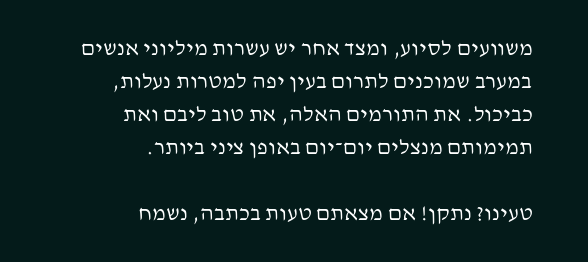משוועים לסיוע, ומצד אחר יש עשרות מיליוני אנשים במערב שמוכנים לתרום בעין יפה למטרות נעלות, כביכול. את התורמים האלה, את טוב ליבם ואת תמימותם מנצלים יום־יום באופן ציני ביותר.

טעינו? נתקן! אם מצאתם טעות בכתבה, נשמח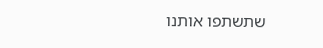שתשתפו אותנו